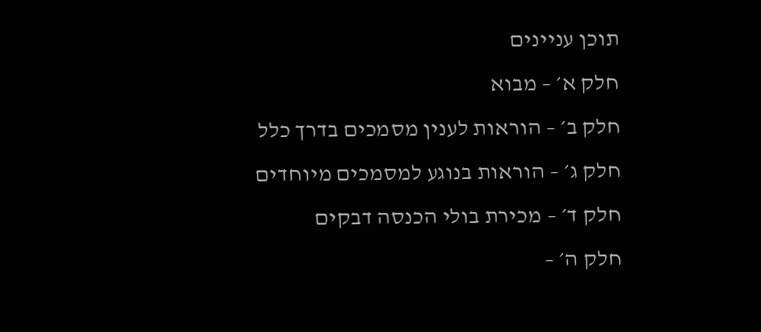תוכן עניינים
חלק א׳ – מבוא
חלק ב׳ – הוראות לענין מסמכים בדרך כלל
חלק ג׳ – הוראות בנוגע למסמכים מיוחדים
חלק ד׳ – מכירת בולי הכנסה דבקים
חלק ה׳ –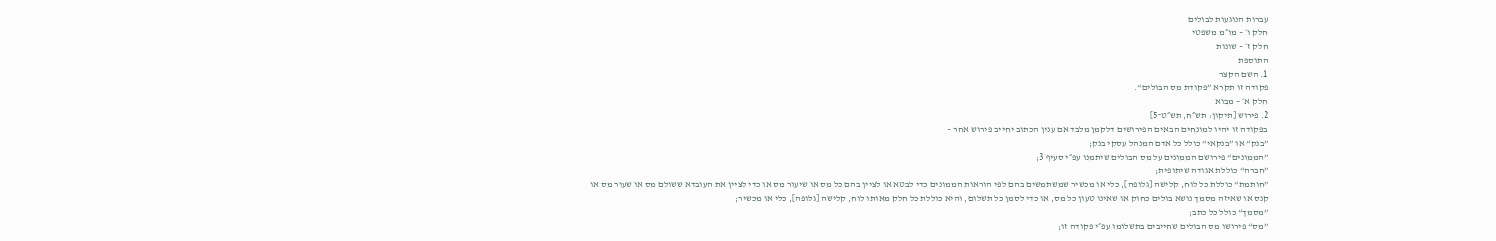עברות הנוגעות לבולים
חלק ו׳ – מו״מ משפטי
חלק ז׳ – שונות
התוספת
1. השם הקצר
פקודה זו תקרא ”פקודת מס הבולים“.
חלק א׳ – מבוא
2. פירוש [תיקון: תש״ח, תש״ט־5]
בפקודה זו יהיו למונחים הבאים הפירושים דלקמן מלבד אם ענין הכתוב יחייב פירוש אחר –
”בנק“ או ”בנקאי“ כולל כל אדם המנהל עסקי בנק;
”הממונים“ פירושם הממונים על מס הבולים שיתמנו עפ״י סעיף 3;
”חברה“ כוללת אגודה שיתופית;
”חותמת“ כוללת כל לוח, קלישה [גלופה], כלי או מכשיר שמשתמשים בהם לפי הוראות הממונים כדי לבטא או לציין בהם כל מס או שיעור מס או כדי לציין את העובדא ששולם מס או שעור מס או קנס או שאיזה מסמך נושא בולים כחוק או שאינו טעון כל מס, או כדי לסמן כל תשלום, והיא כוללת כל חלק מאותו לוח, קלישה [גלופה], כלי או מכשיר;
”מסמך“ כולל כל כתב;
”מס“ פירושו מס הבולים שחייבים בתשלומו עפ״י פקודה זו;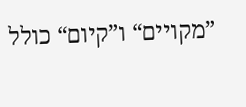”מקויים“ ו”קיום“ כולל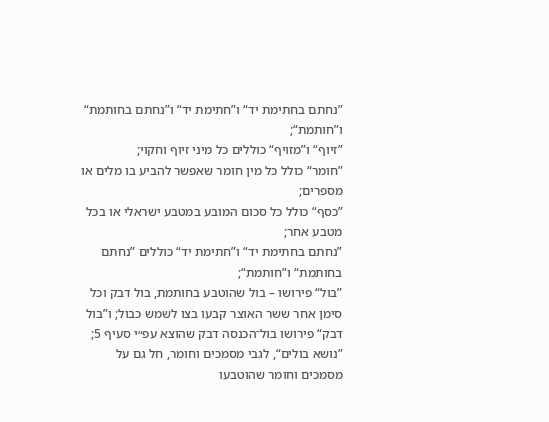”נחתם בחתימת יד“ ו”חתימת יד“ ו”נחתם בחותמת“ ו”חותמת“;
”זיוף“ ו”מזויף“ כוללים כל מיני זיוף וחקוי;
”חומר“ כולל כל מין חומר שאפשר להביע בו מלים או מספרים;
”כסף“ כולל כל סכום המובע במטבע ישראלי או בכל מטבע אחר;
”נחתם בחתימת יד“ ו”חתימת יד“ כוללים ”נחתם בחותמת“ ו”חותמת“;
”בול“ פירושו – בול שהוטבע בחותמת, בול דבק וכל סימן אחר ששר האוצר קבעו בצו לשמש כבול; ו”בול דבק“ פירושו בול־הכנסה דבק שהוצא עפ״י סעיף 5;
”נושא בולים“, לגבי מסמכים וחומר, חל גם על מסמכים וחומר שהוטבעו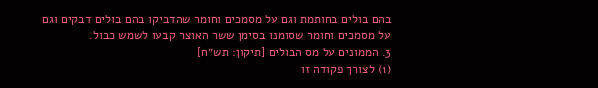בהם בולים בחותמת וגם על מסמכים וחומר שהדביקו בהם בולים דבקים וגם על מסמכים וחומר שסומנו בסימן ששר האוצר קבעו לשמש כבול.
3. הממונים על מס הבולים [תיקון: תש״ח]
(1) לצורך פקודה זו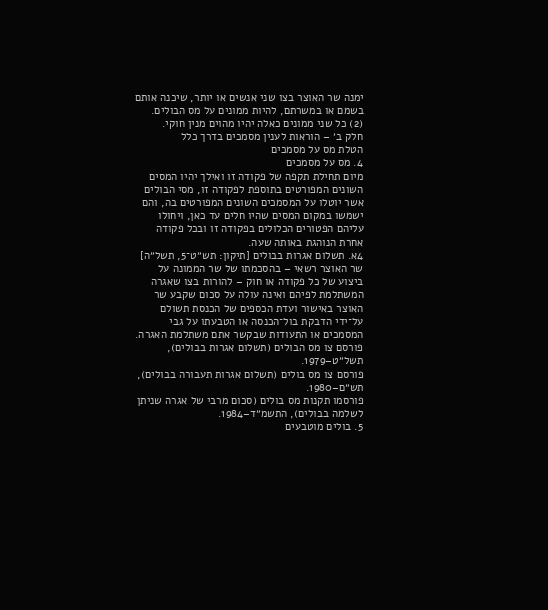ימנה שר האוצר בצו שני אנשים או יותר, שיכנה אותם בשמם או במשרתם, להיות ממונים על מס הבולים.
(2) כל שני ממונים כאלה יהיו מהוים מנין חוקי.
חלק ב׳ – הוראות לענין מסמכים בדרך כלל
הטלת מס על מסמכים
4. מס על מסמכים
מיום תחילת תקפה של פקודה זו ואילך יהיו המסים השונים המפורטים בתוספת לפקודה זו, מסי הבולים אשר יוטלו על המסמכים השונים המפורטים בה, והם ישמשו במקום המסים שהיו חלים עד כאן, ויחולו עליהם הפטורים הכלולים בפקודה זו ובכל פקודה אחרת הנוהגת באותה שעה.
4א. תשלום אגרות בבולים [תיקון: תש״ט־5, תשל״ה]
שר האוצר רשאי – בהסכמתו של שר הממונה על ביצוע של כל פקודה או חוק – להורות בצו שאגרה המשתלמת לפיהם ואינה עולה על סכום שקבע שר האוצר באישור ועדת הכספים של הכנסת תשולם על־ידי הדבקת בול־הכנסה או הטבעתו על גבי המסמכים או התעודות שבקשר אתם משתלמת האגרה.
פורסם צו מס הבולים (תשלום אגרות בבולים), תשל״ט–1979.
פורסם צו מס בולים (תשלום אגרות תעבורה בבולים), תש״ם–1980.
פורסמו תקנות מס בולים (סכום מרבי של אגרה שניתן לשלמה בבולים), התשמ״ד–1984.
5. בולים מוטבעים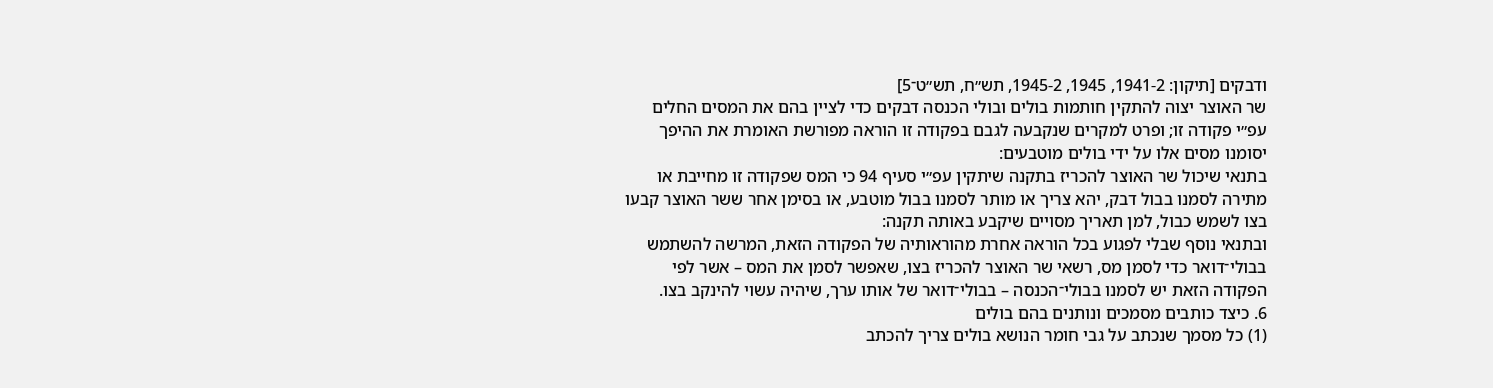ודבקים [תיקון: 1941-2, 1945, 1945-2, תש״ח, תש״ט־5]
שר האוצר יצוה להתקין חותמות בולים ובולי הכנסה דבקים כדי לציין בהם את המסים החלים עפ״י פקודה זו; ופרט למקרים שנקבעה לגבם בפקודה זו הוראה מפורשת האומרת את ההיפך יסומנו מסים אלו על ידי בולים מוטבעים:
בתנאי שיכול שר האוצר להכריז בתקנה שיתקין עפ״י סעיף 94 כי המס שפקודה זו מחייבת או מתירה לסמנו בבול דבק, יהא צריך או מותר לסמנו בבול מוטבע, או בסימן אחר ששר האוצר קבעו בצו לשמש כבול, למן תאריך מסויים שיקבע באותה תקנה:
ובתנאי נוסף שבלי לפגוע בכל הוראה אחרת מהוראותיה של הפקודה הזאת, המרשה להשתמש בבולי־דואר כדי לסמן מס, רשאי שר האוצר להכריז בצו, שאפשר לסמן את המס – אשר לפי הפקודה הזאת יש לסמנו בבולי־הכנסה – בבולי־דואר של אותו ערך, שיהיה עשוי להינקב בצו.
6. כיצד כותבים מסמכים ונותנים בהם בולים
(1) כל מסמך שנכתב על גבי חומר הנושא בולים צריך להכתב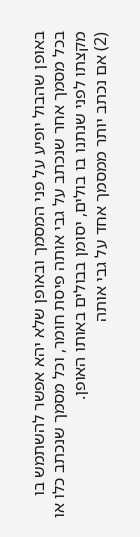באופן שהבול יופיע על פני המסמך ובאופן שלא יהא אפשר להשתמש בו בכל מסמך אחר שנכתב על גבי אותה פיסת חומר, וכל מסמך שנכתב כלו או מקצתו לפני שנתנו בו בולים, יסומן בבולים באותו האופן.
(2) אם נכתב יותר ממסמך אחד על גבי אותה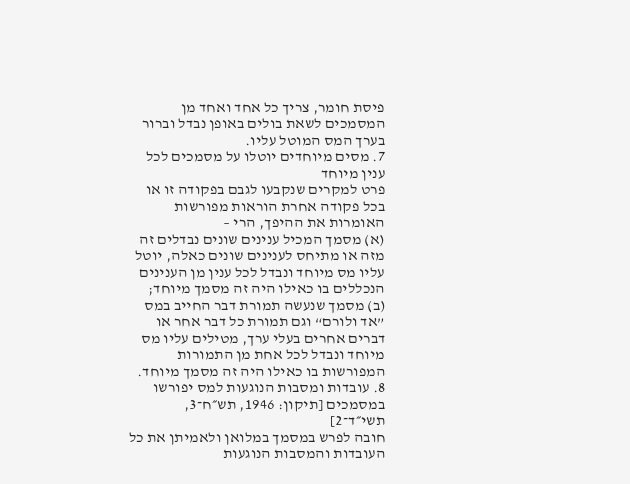פיסת חומר, צריך כל אחד ואחד מן המסמכים לשאת בולים באופן נבדל וברור בערך המס המוטל עליו.
7. מסים מיוחדים יוטלו על מסמכים לכל ענין מיוחד
פרט למקרים שנקבעו לגבם בפקודה זו או בכל פקודה אחרת הוראות מפורשות האומרות את ההיפך, הרי –
(א) מסמך המכיל ענינים שונים נבדלים זה מזה או מתיחס לענינים שונים כאלה, יוטל עליו מס מיוחד ונבדל לכל ענין מן הענינים הנכללים בו כאילו היה זה מסמך מיוחד;
(ב) מסמך שנעשה תמורת דבר החייב במס ”אד ולורם“ וגם תמורת כל דבר אחר או דברים אחרים בעלי ערך, מטילים עליו מס מיוחד ונבדל לכל אחת מן התמורות המפורשות בו כאילו היה זה מסמך מיוחד.
8. עובדות ומסבות הנוגעות למס יפורשו במסמכים [תיקון: 1946, תש״ח־3, תשי״ד־2]
חובה לפרש במסמך במלואן ולאמיתן את כל העובדות והמסבות הנוגעות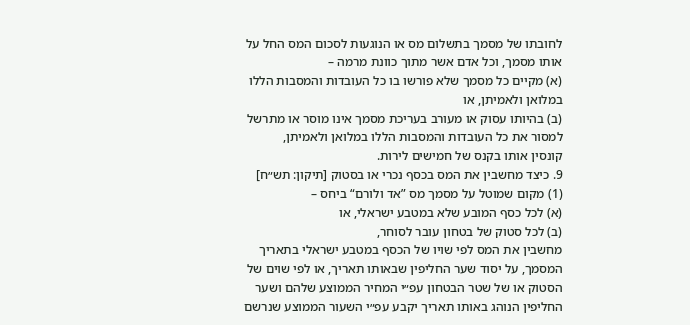לחובתו של מסמך בתשלום מס או הנוגעות לסכום המס החל על אותו מסמך, וכל אדם אשר מתוך כוונת מרמה –
(א) מקיים כל מסמך שלא פורשו בו כל העובדות והמסבות הללו במלואן ולאמיתן, או
(ב) בהיותו עסוק או מעורב בעריכת מסמך אינו מוסר או מתרשל למסור את כל העובדות והמסבות הללו במלואן ולאמיתן,
קונסין אותו בקנס של חמישים לירות.
9. כיצד מחשבין את המס בכסף נכרי או בסטוק [תיקון: תש״ח]
(1) מקום שמוטל על מסמך מס ”אד ולורם“ ביחס –
(א) לכל כסף המובע שלא במטבע ישראלי, או
(ב) לכל סטוק של בטחון עובר לסוחר,
מחשבין את המס לפי שויו של הכסף במטבע ישראלי בתאריך המסמך, על יסוד שער החליפין שבאותו תאריך, או לפי שוים של הסטוק או של שטר הבטחון עפ״י המחיר הממוצע שלהם ושער החליפין הנוהג באותו תאריך יקבע עפ״י השעור הממוצע שנרשם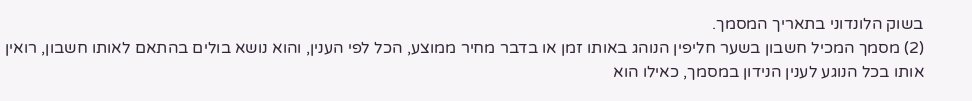בשוק הלונדוני בתאריך המסמך.
(2) מסמך המכיל חשבון בשער חליפין הנוהג באותו זמן או בדבר מחיר ממוצע, הכל לפי הענין, והוא נושא בולים בהתאם לאותו חשבון, רואין אותו בכל הנוגע לענין הנידון במסמך, כאילו הוא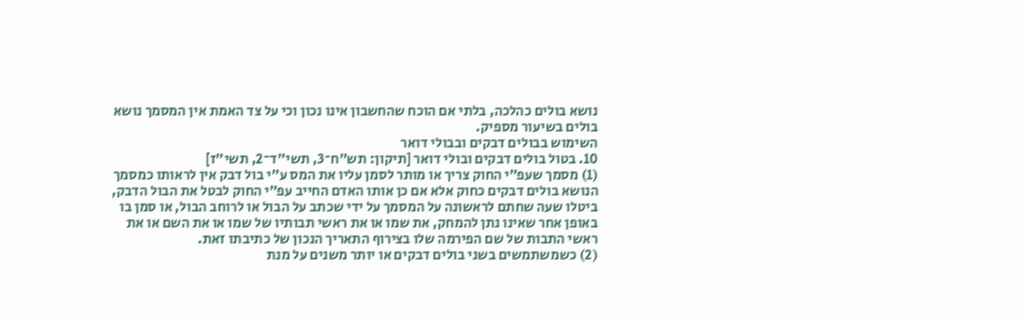נושא בולים כהלכה, בלתי אם הוכח שהחשבון אינו נכון וכי על צד האמת אין המסמך נושא בולים בשיעור מספיק.
השימוש בבולים דבקים ובבולי דואר
10. בטול בולים דבקים ובולי דואר [תיקון: תש״ח־3, תשי״ד־2, תשי״ז]
(1) מסמך שעפ״י החוק צריך או מותר לסמן עליו את המס ע״י בול דבק אין לראותו כמסמך הנושא בולים דבקים כחוק אלא אם כן אותו האדם החייב עפ״י החוק לבטל את הבול הדבק, ביטלו שעה שחתם לראשונה על המסמך על ידי שכתב על הבול או לרוחב הבול, או סמן בו באופן אחר שאינו נתן להמחק, את שמו או את ראשי תבותיו של שמו או את השם או את ראשי התבות של שם הפירמה שלו בצירוף התאריך הנכון של כתיבתו זאת.
(2) כשמשתמשים בשני בולים דבקים או יותר משנים על מנת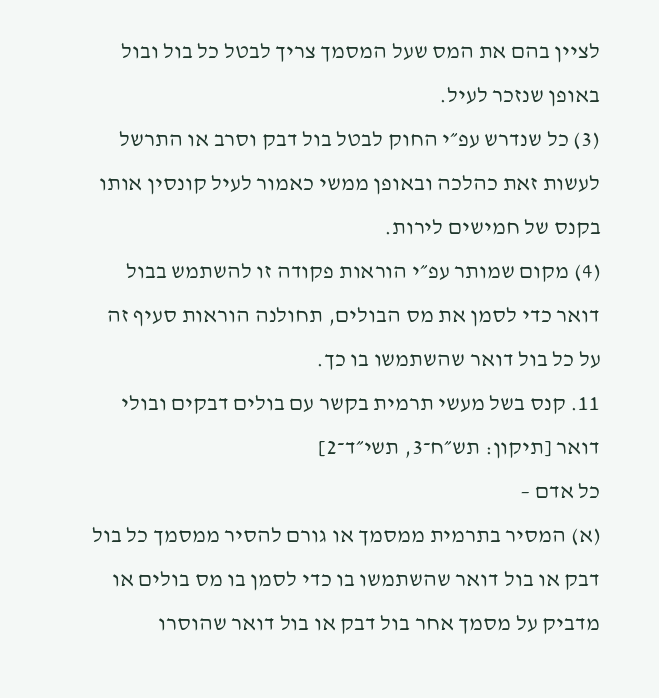לציין בהם את המס שעל המסמך צריך לבטל כל בול ובול באופן שנזכר לעיל.
(3) כל שנדרש עפ״י החוק לבטל בול דבק וסרב או התרשל לעשות זאת כהלכה ובאופן ממשי כאמור לעיל קונסין אותו בקנס של חמישים לירות.
(4) מקום שמותר עפ״י הוראות פקודה זו להשתמש בבול דואר כדי לסמן את מס הבולים, תחולנה הוראות סעיף זה על כל בול דואר שהשתמשו בו כך.
11. קנס בשל מעשי תרמית בקשר עם בולים דבקים ובולי דואר [תיקון: תש״ח־3, תשי״ד־2]
כל אדם –
(א) המסיר בתרמית ממסמך או גורם להסיר ממסמך כל בול דבק או בול דואר שהשתמשו בו כדי לסמן בו מס בולים או מדביק על מסמך אחר בול דבק או בול דואר שהוסרו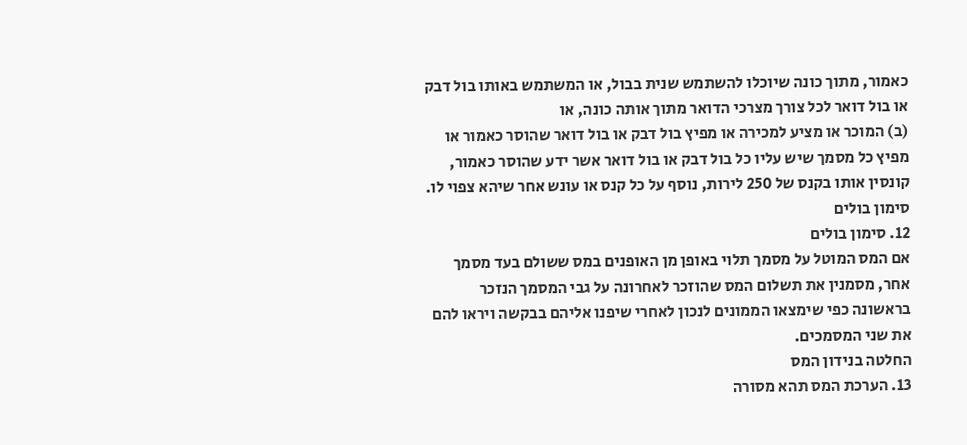כאמור, מתוך כונה שיוכלו להשתמש שנית בבול, או המשתמש באותו בול דבק או בול דואר לכל צורך מצרכי הדואר מתוך אותה כונה, או
(ב) המוכר או מציע למכירה או מפיץ בול דבק או בול דואר שהוסר כאמור או מפיץ כל מסמך שיש עליו כל בול דבק או בול דואר אשר ידע שהוסר כאמור,
קונסין אותו בקנס של 250 לירות, נוסף על כל קנס או עונש אחר שיהא צפוי לו.
סימון בולים
12. סימון בולים
אם המס המוטל על מסמך תלוי באופן מן האופנים במס ששולם בעד מסמך אחר, מסמנין את תשלום המס שהוזכר לאחרונה על גבי המסמך הנזכר בראשונה כפי שימצאו הממונים לנכון לאחרי שיפנו אליהם בבקשה ויראו להם את שני המסמכים.
החלטה בנידון המס
13. הערכת המס תהא מסורה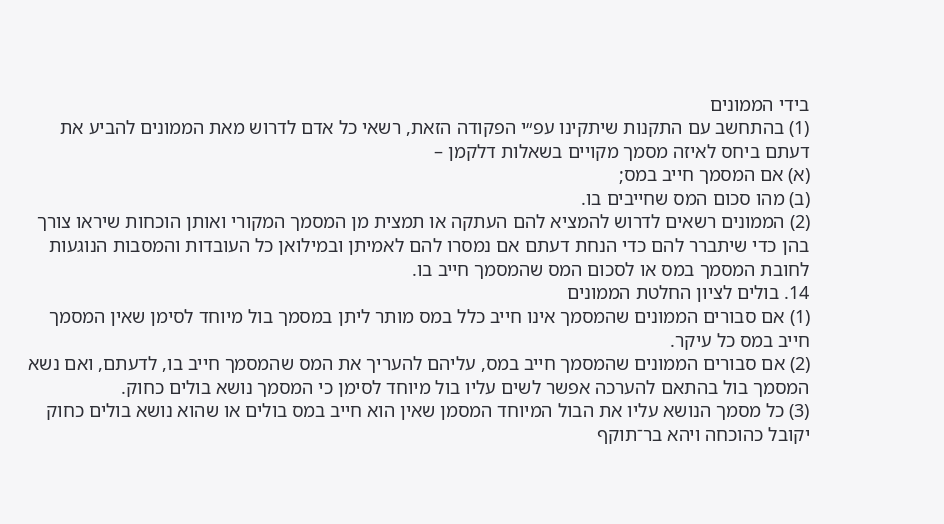בידי הממונים
(1) בהתחשב עם התקנות שיתקינו עפ״י הפקודה הזאת, רשאי כל אדם לדרוש מאת הממונים להביע את דעתם ביחס לאיזה מסמך מקויים בשאלות דלקמן –
(א) אם המסמך חייב במס;
(ב) מהו סכום המס שחייבים בו.
(2) הממונים רשאים לדרוש להמציא להם העתקה או תמצית מן המסמך המקורי ואותן הוכחות שיראו צורך בהן כדי שיתברר להם כדי הנחת דעתם אם נמסרו להם לאמיתן ובמילואן כל העובדות והמסבות הנוגעות לחובת המסמך במס או לסכום המס שהמסמך חייב בו.
14. בולים לציון החלטת הממונים
(1) אם סבורים הממונים שהמסמך אינו חייב כלל במס מותר ליתן במסמך בול מיוחד לסימן שאין המסמך חייב במס כל עיקר.
(2) אם סבורים הממונים שהמסמך חייב במס, עליהם להעריך את המס שהמסמך חייב בו, לדעתם, ואם נשא המסמך בול בהתאם להערכה אפשר לשים עליו בול מיוחד לסימן כי המסמך נושא בולים כחוק.
(3) כל מסמך הנושא עליו את הבול המיוחד המסמן שאין הוא חייב במס בולים או שהוא נושא בולים כחוק יקובל כהוכחה ויהא בר־תוקף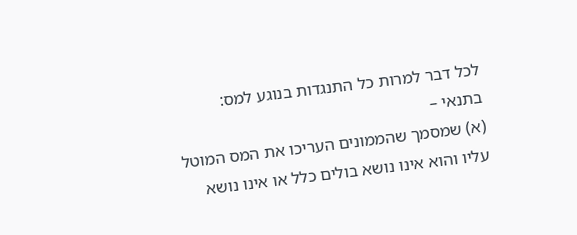לכל דבר למרות כל התנגדות בנוגע למס:
בתנאי –
(א) שמסמך שהממונים העריכו את המס המוטל עליו והוא אינו נושא בולים כלל או אינו נושא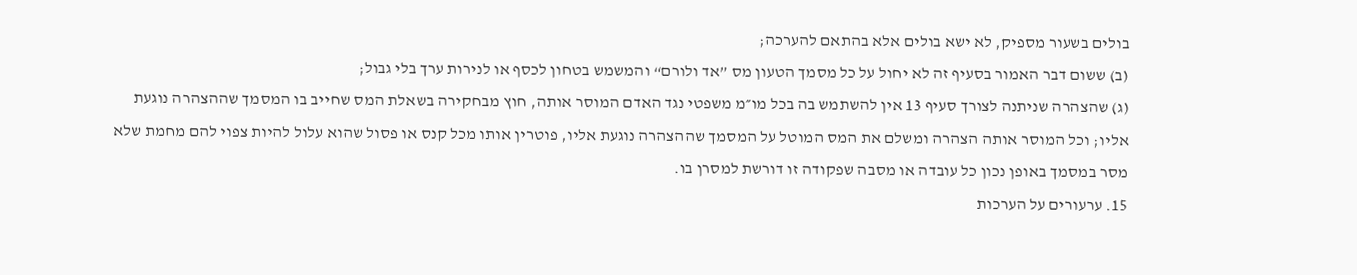בולים בשעור מספיק, לא ישא בולים אלא בהתאם להערכה;
(ב) ששום דבר האמור בסעיף זה לא יחול על כל מסמך הטעון מס ”אד ולורם“ והמשמש בטחון לכסף או לנירות ערך בלי גבול;
(ג) שהצהרה שניתנה לצורך סעיף 13 אין להשתמש בה בכל מו״מ משפטי נגד האדם המוסר אותה, חוץ מבחקירה בשאלת המס שחייב בו המסמך שההצהרה נוגעת אליו; וכל המוסר אותה הצהרה ומשלם את המס המוטל על המסמך שההצהרה נוגעת אליו, פוטרין אותו מכל קנס או פסול שהוא עלול להיות צפוי להם מחמת שלא מסר במסמך באופן נכון כל עובדה או מסבה שפקודה זו דורשת למסרן בו.
15. ערעורים על הערכות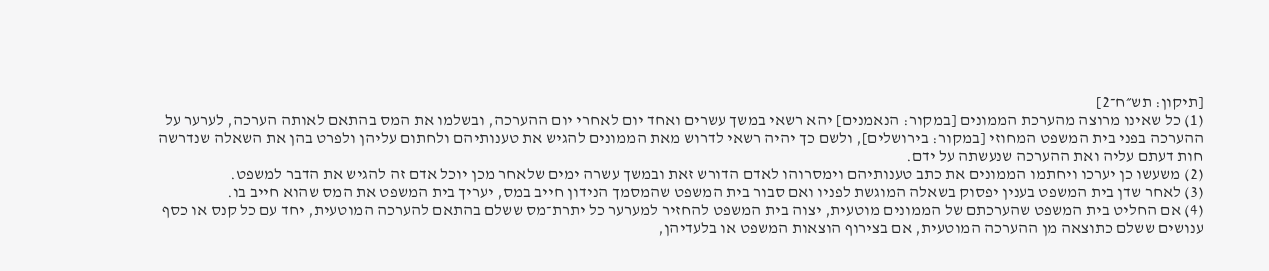[תיקון: תש״ח־2]
(1) כל שאינו מרוצה מהערכת הממונים [במקור: הנאמנים] יהא רשאי במשך עשרים ואחד יום לאחרי יום ההערכה, ובשלמו את המס בהתאם לאותה הערכה, לערער על ההערכה בפני בית המשפט המחוזי [במקור: בירושלים], ולשם כך יהיה רשאי לדרוש מאת הממונים להגיש את טענותיהם ולחתום עליהן ולפרט בהן את השאלה שנדרשה חות דעתם עליה ואת ההערכה שנעשתה על ידם.
(2) משעשו כן יערכו ויחתמו הממונים את כתב טענותיהם וימסרוהו לאדם הדורש זאת ובמשך עשרה ימים שלאחר מכן יוכל אדם זה להגיש את הדבר למשפט.
(3) לאחר שדן בית המשפט בענין יפסוק בשאלה המוגשת לפניו ואם סבור בית המשפט שהמסמך הנידון חייב במס, יעריך בית המשפט את המס שהוא חייב בו.
(4) אם החליט בית המשפט שהערכתם של הממונים מוטעית, יצוה בית המשפט להחזיר למערער כל יתרת־מס ששלם בהתאם להערכה המוטעית, יחד עם כל קנס או כסף ענושים ששלם כתוצאה מן ההערכה המוטעית, אם בצירוף הוצאות המשפט או בלעדיהן,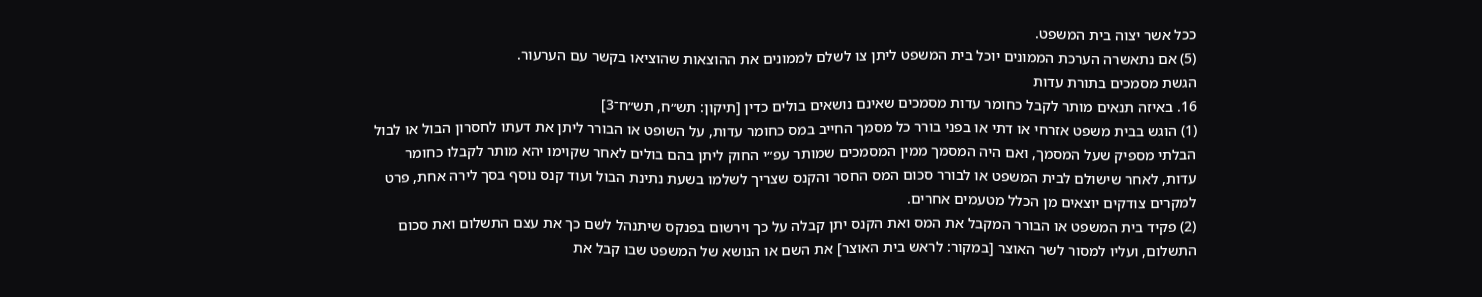ככל אשר יצוה בית המשפט.
(5) אם נתאשרה הערכת הממונים יוכל בית המשפט ליתן צו לשלם לממונים את ההוצאות שהוציאו בקשר עם הערעור.
הגשת מסמכים בתורת עדות
16. באיזה תנאים מותר לקבל כחומר עדות מסמכים שאינם נושאים בולים כדין [תיקון: תש״ח, תש״ח־3]
(1) הוגש בבית משפט אזרחי או דתי או בפני בורר כל מסמך החייב במס כחומר עדות, על השופט או הבורר ליתן את דעתו לחסרון הבול או לבול הבלתי מספיק שעל המסמך, ואם היה המסמך ממין המסמכים שמותר עפ״י החוק ליתן בהם בולים לאחר שקוימו יהא מותר לקבלו כחומר עדות, לאחר שישולם לבית המשפט או לבורר סכום המס החסר והקנס שצריך לשלמו בשעת נתינת הבול ועוד קנס נוסף בסך לירה אחת, פרט למקרים צודקים יוצאים מן הכלל מטעמים אחרים.
(2) פקיד בית המשפט או הבורר המקבל את המס ואת הקנס יתן קבלה על כך וירשום בפנקס שיתנהל לשם כך את עצם התשלום ואת סכום התשלום, ועליו למסור לשר האוצר [במקור: לראש בית האוצר] את השם או הנושא של המשפט שבו קבל את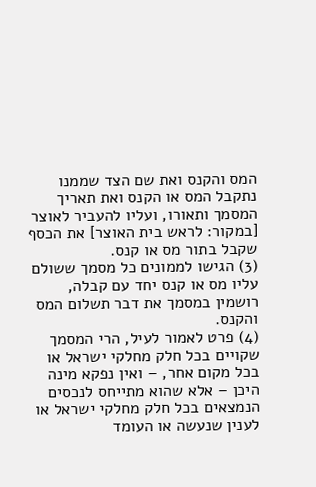המס והקנס ואת שם הצד שממנו נתקבל המס או הקנס ואת תאריך המסמך ותאורו, ועליו להעביר לאוצר [במקור: לראש בית האוצר] את הכסף שקבל בתור מס או קנס.
(3) הגישו לממונים כל מסמך ששולם עליו מס או קנס יחד עם קבלה, רושמין במסמך את דבר תשלום המס והקנס.
(4) פרט לאמור לעיל, הרי המסמך שקויים בכל חלק מחלקי ישראל או בכל מקום אחר, – ואין נפקא מינה היכן – אלא שהוא מתייחס לנכסים הנמצאים בכל חלק מחלקי ישראל או לענין שנעשה או העומד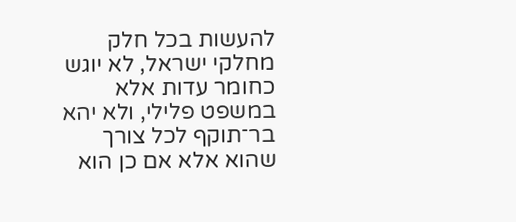להעשות בכל חלק מחלקי ישראל, לא יוגש כחומר עדות אלא במשפט פלילי, ולא יהא בר־תוקף לכל צורך שהוא אלא אם כן הוא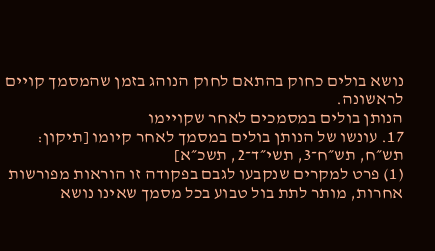נושא בולים כחוק בהתאם לחוק הנוהג בזמן שהמסמך קויים לראשונה.
הנותן בולים במסמכים לאחר שקויימו
17. עונשו של הנותן בולים במסמך לאחר קיומו [תיקון: תש״ח, תש״ח־3, תשי״ד־2, תשכ״א]
(1) פרט למקרים שנקבעו לגבם בפקודה זו הוראות מפורשות אחרות, מותר לתת בול טבוע בכל מסמך שאינו נושא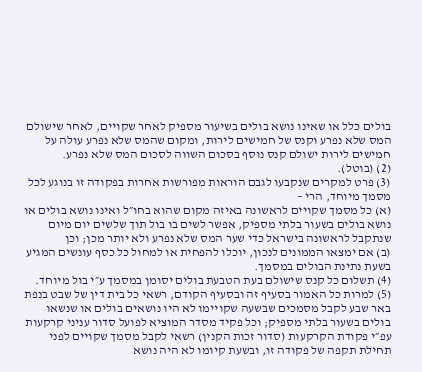בולים כלל או שאינו נושא בולים בשיעור מספיק לאחר שקויים, לאחר שישולם המס שלא נפרע וקנס של חמישים לירות, ומקום שהמס שלא נפרע עולה על חמישים לירות ישולם קנס נוסף בסכום השווה לסכום המס שלא נפרע.
(2) (בוטל).
(3) פרט למקרים שנקבעו לגבם הוראות מפורשות אחרות בפקודה זו בנוגע לכל מסמך מיוחד, הרי –
(א) כל מסמך שקויים לראשונה באיזה מקום שהוא בחו״ל ואינו נושא בולים או נושא בולים בשעור בלתי מספיק, אפשר לשים בו בול תוך שלשים יום מיום שנתקבל לראשונה בישראל כדי שער המס שלא נפרע ולא יותר מכן; וכן
(ב) אם ימצאו הממונים לנכון, יוכלו להפחית או למחול כל כסף עונשים המגיע בשעת נתינת הבולים במסמך.
(4) תשלום כל קנס שישולם בעת הטבעת בולים יסומן במסמך ע״י בול מיוחד.
(5) למרות כל האמור בסעיף זה ובסעיף הקודם, רשאי כל בית דין של שבט בנפת באר שבע לקבל מסמכים שבשעה שקויימו לא היו נושאים בולים או שנשאו בולים בשעור בלתי מספיק; וכל פקיד מסדר המוציא לפועל סדור עניני קרקעות עפ״י פקודת הקרקעות (סדור זכות הקנין) רשאי לקבל מסמך שקויים לפני תחילת תקפה של פקודה זו, ובשעת קיומו לא היה נושא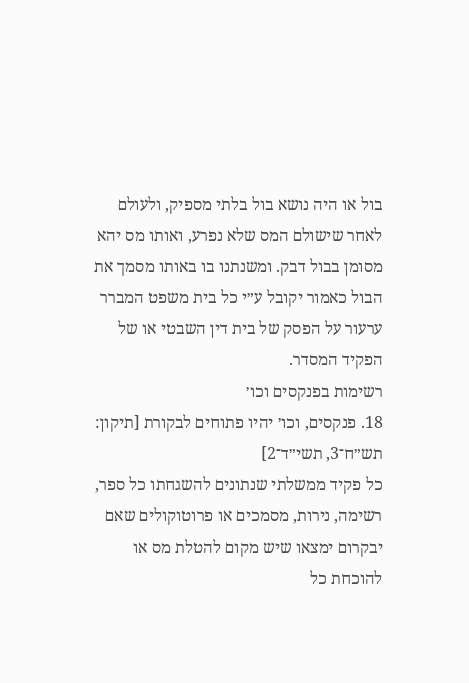בול או היה נושא בול בלתי מספיק, ולעולם לאחר שישולם המס שלא נפרע, ואותו מס יהא מסומן בבול דבק. ומשנתנו בו באותו מסמך את הבול כאמור יקובל ע״י כל בית משפט המברר ערעור על הפסק של בית דין השבטי או של הפקיד המסדר.
רשימות בפנקסים וכו׳
18. פנקסים, וכו׳ יהיו פתוחים לבקורת [תיקון: תש״ח־3, תשי״ד־2]
כל פקיד ממשלתי שנתונים להשגחתו כל ספר, רשימה, נירות, מסמכים או פרוטוקולים שאם יבקרום ימצאו שיש מקום להטלת מס או להוכחת כל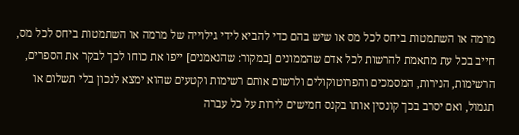מרמה או השתמטות ביחס לכל מס או שיש בהם כדי להביא לידי גילוייה של מרמה או השתמטות ביחס לכל מס, חייב בכל עת מתאמת להרשות לכל אדם שהממונים [במקור: שהנאמנים] ייפו את כוחו לכך לבקר את הספרים, הרשימות, הנירות, המסמכים והפרוטוקולים ולרשום אותם רשימות וקטעים שהוא ימצא לנכון בלי תשלום או תגמול, ואם יסרב בכך קונסין אותו בקנס חמישים לירות על כל עברה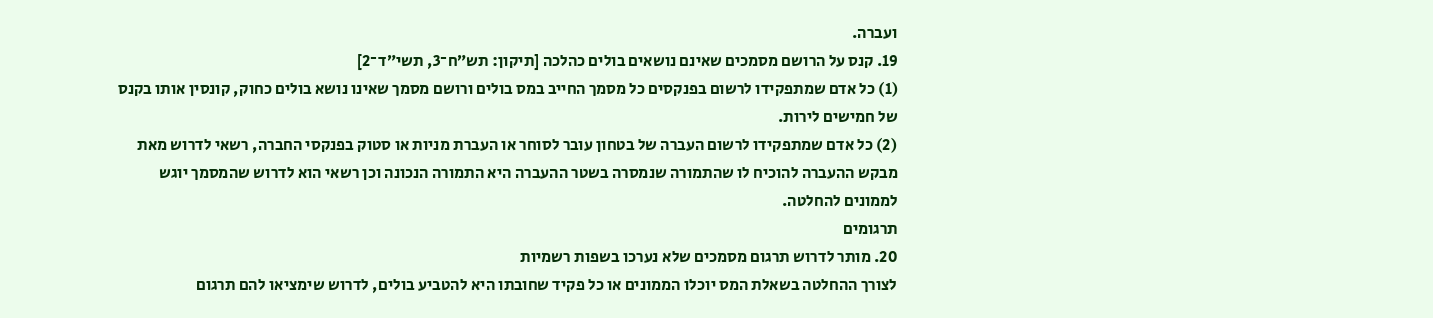ועברה.
19. קנס על הרושם מסמכים שאינם נושאים בולים כהלכה [תיקון: תש״ח־3, תשי״ד־2]
(1) כל אדם שמתפקידו לרשום בפנקסים כל מסמך החייב במס בולים ורושם מסמך שאינו נושא בולים כחוק, קונסין אותו בקנס של חמישים לירות.
(2) כל אדם שמתפקידו לרשום העברה של בטחון עובר לסוחר או העברת מניות או סטוק בפנקסי החברה, רשאי לדרוש מאת מבקש ההעברה להוכיח לו שהתמורה שנמסרה בשטר ההעברה היא התמורה הנכונה וכן רשאי הוא לדרוש שהמסמך יוגש לממונים להחלטה.
תרגומים
20. מותר לדרוש תרגום מסמכים שלא נערכו בשפות רשמיות
לצורך ההחלטה בשאלת המס יוכלו הממונים או כל פקיד שחובתו היא להטביע בולים, לדרוש שימציאו להם תרגום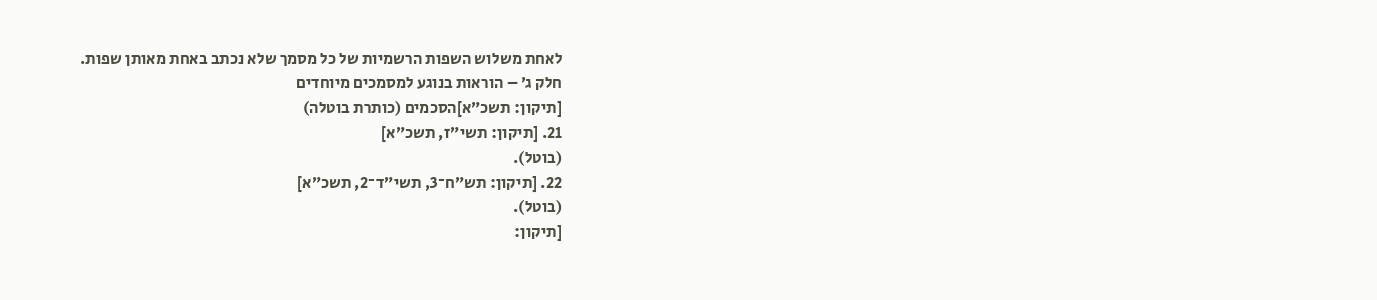לאחת משלוש השפות הרשמיות של כל מסמך שלא נכתב באחת מאותן שפות.
חלק ג׳ – הוראות בנוגע למסמכים מיוחדים
[תיקון: תשכ״א]הסכמים (כותרת בוטלה)
21. [תיקון: תשי״ז, תשכ״א]
(בוטל).
22. [תיקון: תש״ח־3, תשי״ד־2, תשכ״א]
(בוטל).
[תיקון: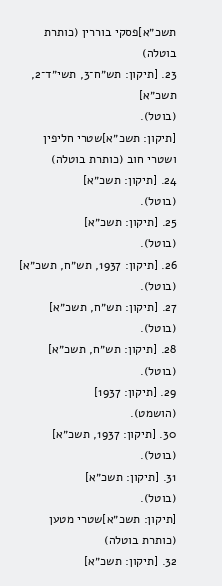תשכ״א]פסקי בוררין (כותרת בוטלה)
23. [תיקון: תש״ח־3, תשי״ד־2, תשכ״א]
(בוטל).
[תיקון: תשכ״א]שטרי חליפין ושטרי חוב (כותרת בוטלה)
24. [תיקון: תשכ״א]
(בוטל).
25. [תיקון: תשכ״א]
(בוטל).
26. [תיקון: 1937, תש״ח, תשכ״א]
(בוטל).
27. [תיקון: תש״ח, תשכ״א]
(בוטל).
28. [תיקון: תש״ח, תשכ״א]
(בוטל).
29. [תיקון: 1937]
(הושמט).
30. [תיקון: 1937, תשכ״א]
(בוטל).
31. [תיקון: תשכ״א]
(בוטל).
[תיקון: תשכ״א]שטרי מטען (כותרת בוטלה)
32. [תיקון: תשכ״א]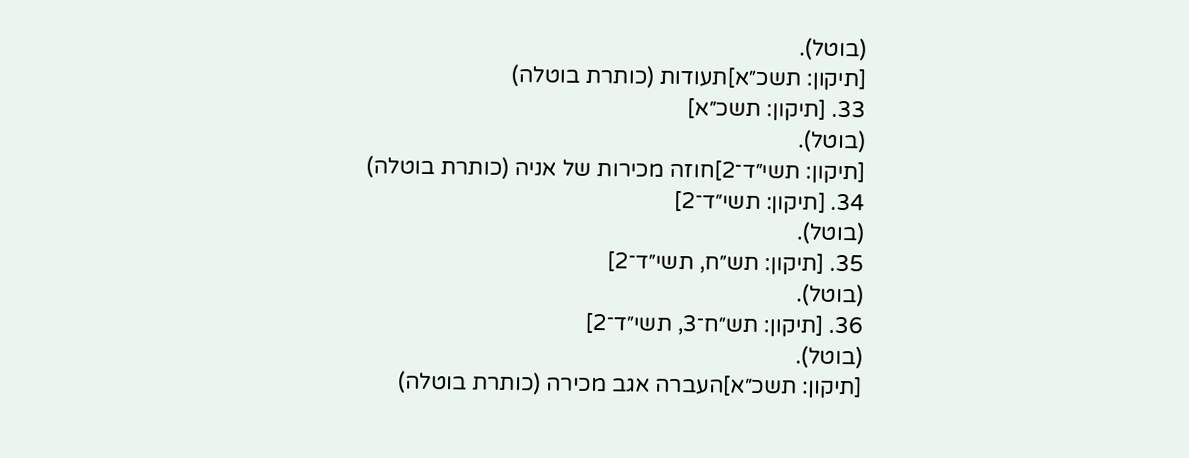(בוטל).
[תיקון: תשכ״א]תעודות (כותרת בוטלה)
33. [תיקון: תשכ״א]
(בוטל).
[תיקון: תשי״ד־2]חוזה מכירות של אניה (כותרת בוטלה)
34. [תיקון: תשי״ד־2]
(בוטל).
35. [תיקון: תש״ח, תשי״ד־2]
(בוטל).
36. [תיקון: תש״ח־3, תשי״ד־2]
(בוטל).
[תיקון: תשכ״א]העברה אגב מכירה (כותרת בוטלה)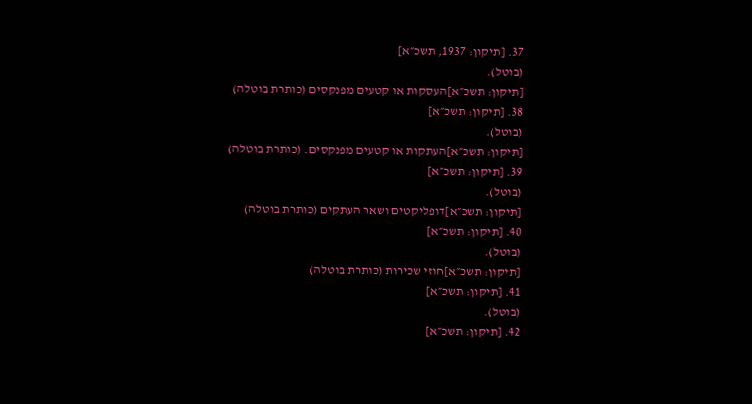37. [תיקון: 1937, תשכ״א]
(בוטל).
[תיקון: תשכ״א]העסקות או קטעים מפנקסים (כותרת בוטלה)
38. [תיקון: תשכ״א]
(בוטל).
[תיקון: תשכ״א]העתקות או קטעים מפנקסים. (כותרת בוטלה)
39. [תיקון: תשכ״א]
(בוטל).
[תיקון: תשכ״א]דופליקטים ושאר העתקים (כותרת בוטלה)
40. [תיקון: תשכ״א]
(בוטל).
[תיקון: תשכ״א]חוזי שכירות (כותרת בוטלה)
41. [תיקון: תשכ״א]
(בוטל).
42. [תיקון: תשכ״א]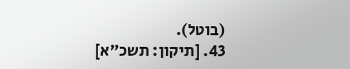(בוטל).
43. [תיקון: תשכ״א]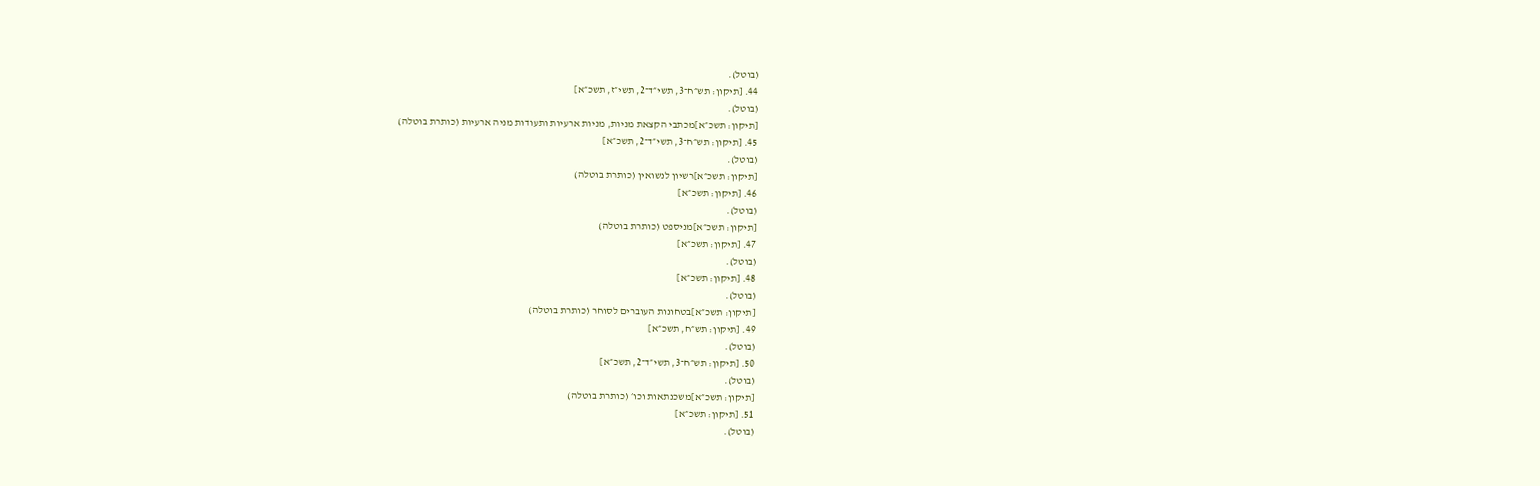(בוטל).
44. [תיקון: תש״ח־3, תשי״ד־2, תשי״ז, תשכ״א]
(בוטל).
[תיקון: תשכ״א]מכתבי הקצאת מניות, מניות ארעיות ותעודות מניה ארעיות (כותרת בוטלה)
45. [תיקון: תש״ח־3, תשי״ד־2, תשכ״א]
(בוטל).
[תיקון: תשכ״א]רשיון לנשואין (כותרת בוטלה)
46. [תיקון: תשכ״א]
(בוטל).
[תיקון: תשכ״א]מניספט (כותרת בוטלה)
47. [תיקון: תשכ״א]
(בוטל).
48. [תיקון: תשכ״א]
(בוטל).
[תיקון: תשכ״א]בטחונות העוברים לסוחר (כותרת בוטלה)
49. [תיקון: תש״ח, תשכ״א]
(בוטל).
50. [תיקון: תש״ח־3, תשי״ד־2, תשכ״א]
(בוטל).
[תיקון: תשכ״א]משכנתאות וכו׳ (כותרת בוטלה)
51. [תיקון: תשכ״א]
(בוטל).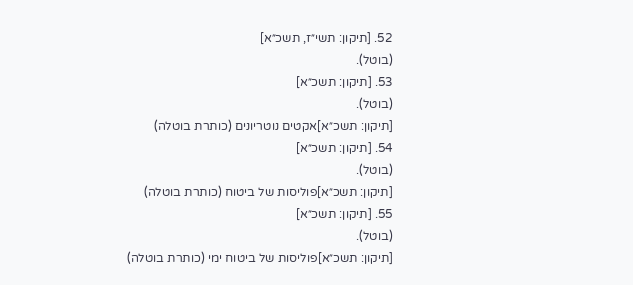52. [תיקון: תשי״ז, תשכ״א]
(בוטל).
53. [תיקון: תשכ״א]
(בוטל).
[תיקון: תשכ״א]אקטים נוטריונים (כותרת בוטלה)
54. [תיקון: תשכ״א]
(בוטל).
[תיקון: תשכ״א]פוליסות של ביטוח (כותרת בוטלה)
55. [תיקון: תשכ״א]
(בוטל).
[תיקון: תשכ״א]פוליסות של ביטוח ימי (כותרת בוטלה)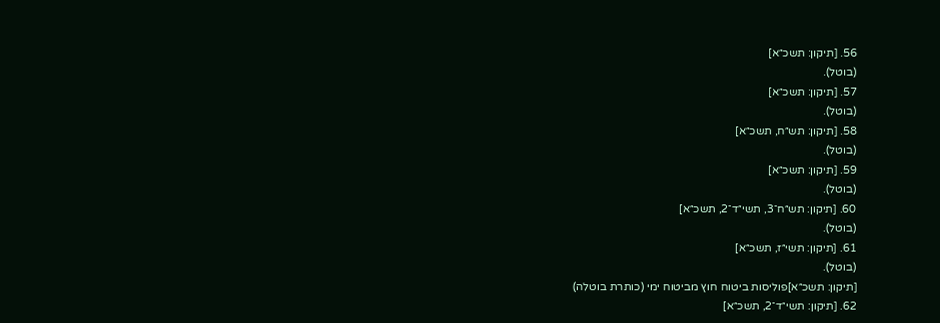56. [תיקון: תשכ״א]
(בוטל).
57. [תיקון: תשכ״א]
(בוטל).
58. [תיקון: תש״ח, תשכ״א]
(בוטל).
59. [תיקון: תשכ״א]
(בוטל).
60. [תיקון: תש״ח־3, תשי״ד־2, תשכ״א]
(בוטל).
61. [תיקון: תשי״ז, תשכ״א]
(בוטל).
[תיקון: תשכ״א]פוליסות ביטוח חוץ מביטוח ימי (כותרת בוטלה)
62. [תיקון: תשי״ד־2, תשכ״א]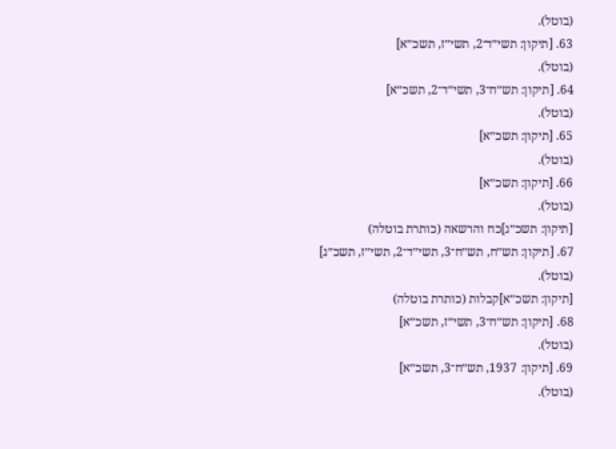(בוטל).
63. [תיקון: תשי״ד־2, תשי״ז, תשכ״א]
(בוטל).
64. [תיקון: תש״ח־3, תשי״ד־2, תשכ״א]
(בוטל).
65. [תיקון: תשכ״א]
(בוטל).
66. [תיקון: תשכ״א]
(בוטל).
[תיקון: תשכ״ג]כח והרשאה (כותרת בוטלה)
67. [תיקון: תש״ח, תש״ח־3, תשי״ד־2, תשי״ז, תשכ״ג]
(בוטל).
[תיקון: תשכ״א]קבלות (כותרת בוטלה)
68. [תיקון: תש״ח־3, תשי״ז, תשכ״א]
(בוטל).
69. [תיקון: 1937, תש״ח־3, תשכ״א]
(בוטל).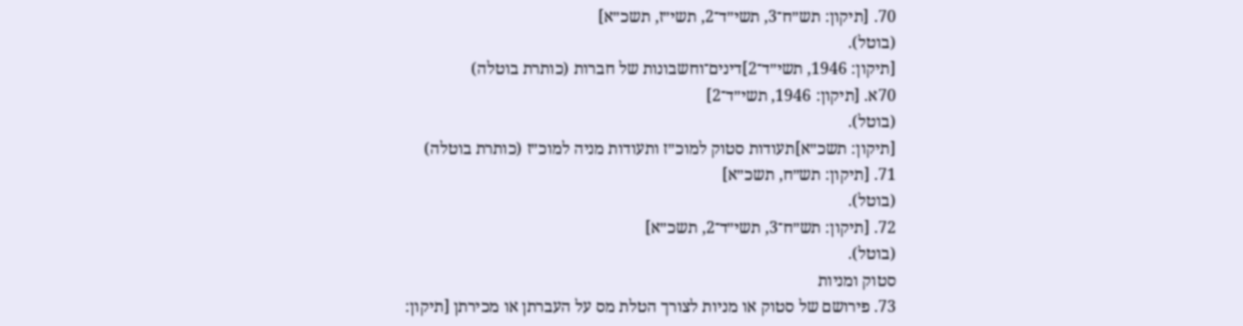70. [תיקון: תש״ח־3, תשי״ד־2, תשי״ז, תשכ״א]
(בוטל).
[תיקון: 1946, תשי״ד־2]דינים־וחשבונות של חברות (כותרת בוטלה)
70א. [תיקון: 1946, תשי״ד־2]
(בוטל).
[תיקון: תשכ״א]תעודות סטוק למוכ״ז ותעודות מניה למוכ״ז (כותרת בוטלה)
71. [תיקון: תש״ח, תשכ״א]
(בוטל).
72. [תיקון: תש״ח־3, תשי״ד־2, תשכ״א]
(בוטל).
סטוק ומניות
73. פירושם של סטוק או מניות לצורך הטלת מס על העברתן או מכירתן [תיקון: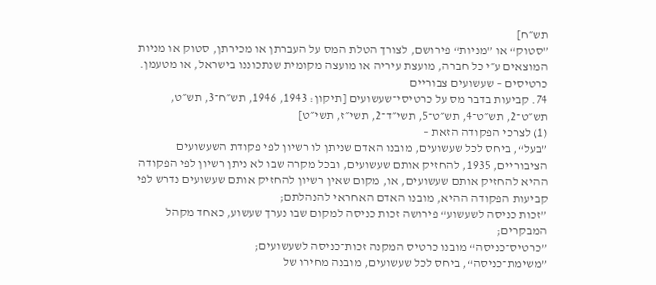תש״ח]
”סטוק“ או ”מניות“ פירושם, לצורך הטלת המס על העברתן או מכירתן, סטוק או מניות המוצאים ע״י כל חברה, מועצת עיריה או מועצה מקומית שנתכוננו בישראל, או מטעמן.
כרטיסים – שעשועים צבוריים
74. קביעות בדבר מס על כרטיסי־שעשועים [תיקון: 1943, 1946, תש״ח־3, תש״ט, תש״ט־2, תש״ט־4, תש״ט־5, תשי״ד־2, תשי״ז, תשי״ט]
(1) לצרכי הפקודה הזאת –
”בעל“, ביחס לכל שעשועים, מובנו האדם שניתן לו רשיון לפי פקודת השעשועים הציבוריים, 1935, להחזיק אותם שעשועים, ובכל מקרה שבו לא ניתן רשיון לפי הפקודה ההיא להחזיק אותם שעשועים, או, מקום שאין רשיון להחזיק אותם שעשועים נדרש לפי קביעות הפקודה ההיא, מובנו האדם האחראי להנהלתם;
”זכות כניסה לשעשוע“ פירושה זכות כניסה למקום שבו נערך שעשוע, כאחד מקהל המבקרים;
”כרטיס־כניסה“ מובנו כרטיס המקנה זכות־כניסה לשעשועים;
”משימת־כניסה“, ביחס לכל שעשועים, מובנה מחירו של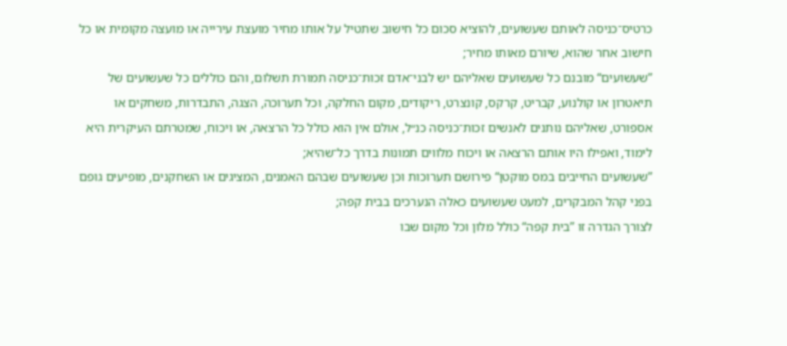כרטיס־כניסה לאותם שעשועים, להוציא סכום כל חישוב שתטיל על אותו מחיר מועצת עירייה או מועצה מקומית או כל חישוב אחר שהוא, שיורם מאותו מחיר;
”שעשועים“ מובנם כל שעשועים שאליהם יש לבני־אדם זכות־כניסה תמורת תשלום, והם כוללים כל שעשועים של תיאטרון או קולנוע, קבריט, קרקס, קונצרט, ריקודים, מקום החלקה, וכל תערוכה, הצגה, התבדרות, משחקים או אספורט, שאליהם נותנים לאנשים זכות־כניסה כנ״ל, אולם אין הוא כולל כל הרצאה, או ויכוח, שמטרתם העיקרית היא לימוד, ואפילו היו אותם הרצאה או ויכוח מלווים תמונות בדרך כל־שהיא;
”שעשועים החייבים במס מוקטן“ פירושם תערוכות וכן שעשועים שבהם האמנים, המציגים או השחקנים, מופיעים גופם בפני קהל המבקרים, למעט שעשועים כאלה הנערכים בבית קפה;
לצורך הגדרה זו ”בית קפה“ כולל מלון וכל מקום שבו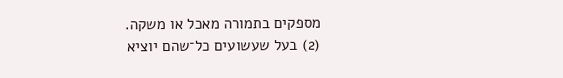מספקים בתמורה מאכל או משקה.
(2) בעל שעשועים כל־שהם יוציא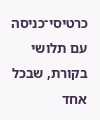כרטיסי־כניסה עם תלושי בקורת, שבכל אחד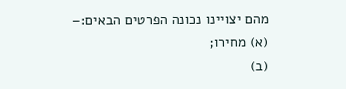מהם יצויינו נכונה הפרטים הבאים:–
(א) מחירו;
(ב)